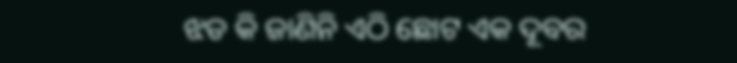ଝଡ କି ଜାଣିନି ଏଠି ଛୋଟ ଏକ ଦୂବର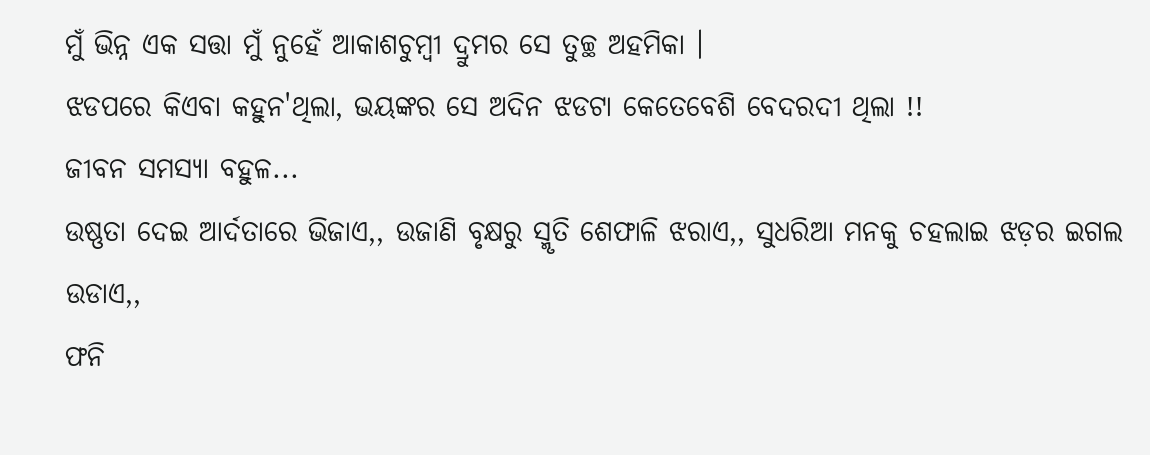ମୁଁ ଭିନ୍ନ ଏକ ସତ୍ତା ମୁଁ ନୁହେଁ ଆକାଶଚୁମ୍ବୀ ଦ୍ରୁମର ସେ ତୁଚ୍ଛ ଅହମିକା ।
ଝଡପରେ କିଏବା କହୁନ'ଥିଲା, ଭୟଙ୍କର ସେ ଅଦିନ ଝଡଟା କେତେବେଶି ବେଦରଦୀ ଥିଲା !!
ଜୀବନ ସମସ୍ୟା ବହୁଳ...
ଉଷ୍ଣତା ଦେଇ ଆର୍ଦତାରେ ଭିଜାଏ,, ଉଜାଣି ବୃକ୍ଷରୁ ସ୍ମୃତି ଶେଫାଳି ଝରାଏ,, ସୁଧରିଆ ମନକୁ ଚହଲାଇ ଝଡ଼ର ଇଗଲ ଉଡାଏ,,
ଫନି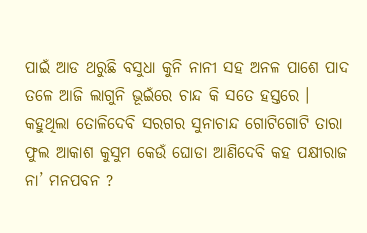ପାଇଁ ଆଡ ଥରୁଛି ବସୁଧା କୁନି ନାନୀ ସହ ଅନଳ ପାଶେ ପାଦ ତଳେ ଆଜି ଲାଗୁନି ଭୂଇଁରେ ଚାନ୍ଦ କି ସତେ ହସ୍ତରେ ।
କହୁଥିଲା ତୋଳିଦେବି ସରଗର ସୁନାଚାନ୍ଦ ଗୋଟିଗୋଟି ତାରା ଫୁଲ ଆକାଶ କୁସୁମ କେଉଁ ଘୋଡା ଆଣିଦେବି କହ ପକ୍ଷୀରାଜ ନା’ ମନପବନ ?